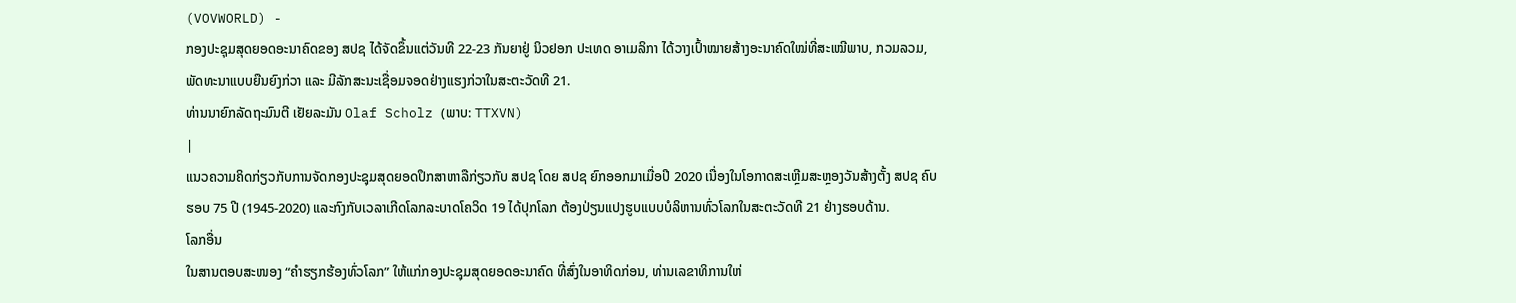(VOVWORLD) -
ກອງປະຊຸມສຸດຍອດອະນາຄົດຂອງ ສປຊ ໄດ້ຈັດຂຶ້ນແຕ່ວັນທີ 22-23 ກັນຍາຢູ່ ນິວຢອກ ປະເທດ ອາເມລິກາ ໄດ້ວາງເປົ້າໝາຍສ້າງອະນາຄົດໃໝ່ທີ່ສະເໝີພາບ, ກວມລວມ, ພັດທະນາແບບຍືນຍົງກ່ວາ ແລະ ມີລັກສະນະເຊື່ອມຈອດຢ່າງແຮງກ່ວາໃນສະຕະວັດທີ 21.
ທ່ານນາຍົກລັດຖະມົນຕີ ເຢັຍລະມັນ Olaf Scholz (ພາບ: TTXVN)
|
ແນວຄວາມຄິດກ່ຽວກັບການຈັດກອງປະຊຸມສຸດຍອດປຶກສາຫາລືກ່ຽວກັບ ສປຊ ໂດຍ ສປຊ ຍົກອອກມາເມື່ອປີ 2020 ເນື່ອງໃນໂອກາດສະເຫຼີມສະຫຼອງວັນສ້າງຕັ້ງ ສປຊ ຄົບຮອບ 75 ປີ (1945-2020) ແລະກົງກັບເວລາເກີດໂລກລະບາດໂຄວິດ 19 ໄດ້ປຸກໂລກ ຕ້ອງປ່ຽນແປງຮູບແບບບໍລິຫານທົ່ວໂລກໃນສະຕະວັດທີ 21 ຢ່າງຮອບດ້ານ.
ໂລກອື່ນ
ໃນສານຕອບສະໜອງ “ຄຳຮຽກຮ້ອງທົ່ວໂລກ” ໃຫ້ແກ່ກອງປະຊຸມສຸດຍອດອະນາຄົດ ທີ່ສົ່ງໃນອາທິດກ່ອນ, ທ່ານເລຂາທິການໃຫ່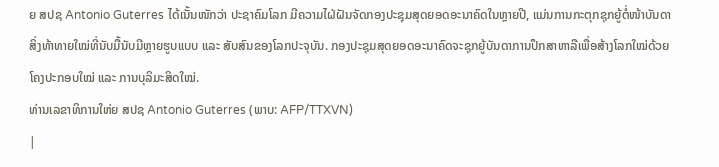ຍ ສປຊ Antonio Guterres ໄດ້ເນັ້ນໜັກວ່າ ປະຊາຄົມໂລກ ມີຄວາມໄຝ່ຝັນຈັດກອງປະຊຸມສຸດຍອດອະນາຄົດໃນຫຼາຍປີ, ແມ່ນການກະຕຸກຊຸກຍູ້ຕໍ່ໜ້າບັນດາສິ່ງທ້າທາຍໃໝ່ທີ່ນັບມື້ນັບມີຫຼາຍຮູບແບບ ແລະ ສັບສົນຂອງໂລກປະຈຸບັນ. ກອງປະຊຸມສຸດຍອດອະນາຄົດຈະຊຸກຍູ້ບັນດາການປຶກສາຫາລືເພື່ອສ້າງໂລກໃໝ່ດ້ວຍໂຄງປະກອບໃໝ່ ແລະ ການບຸລິມະສິດໃໝ່.
ທ່ານເລຂາທິການໃຫ່ຍ ສປຊ Antonio Guterres (ພາບ: AFP/TTXVN)
|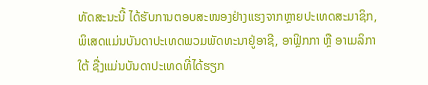ທັດສະນະນີ້ ໄດ້ຮັບການຕອບສະໜອງຢ່າງແຮງຈາກຫຼາຍປະເທດສະມາຊິກ, ພິເສດແມ່ນບັນດາປະເທດພວມພັດທະນາຢູ່ອາຊີ, ອາຟຼິກກາ ຫຼື ອາເມລິກາໃຕ້ ຊື່ງແມ່ນບັນດາປະເທດທີ່ໄດ້ຮຽກ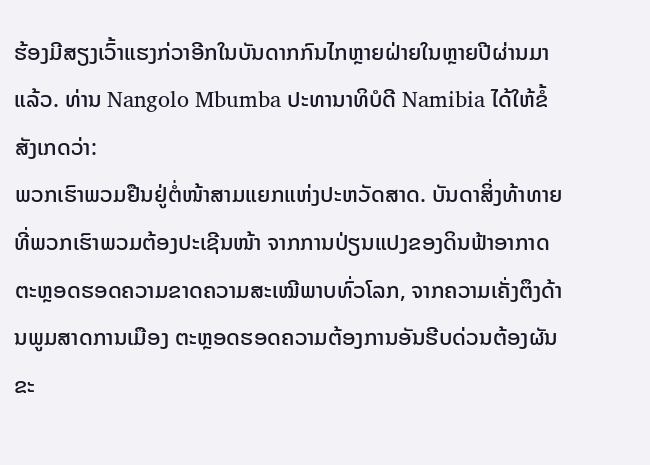ຮ້ອງມີສຽງເວົ້າແຮງກ່ວາອີກໃນບັນດາກກົນໄກຫຼາຍຝ່າຍໃນຫຼາຍປີຜ່ານມາແລ້ວ. ທ່ານ Nangolo Mbumba ປະທານາທິບໍດີ Namibia ໄດ້ໃຫ້ຂໍ້ສັງເກດວ່າ:
ພວກເຮົາພວມຢືນຢູ່ຕໍ່ໜ້າສາມແຍກແຫ່ງປະຫວັດສາດ. ບັນດາສິ່ງທ້າທາຍທີ່ພວກເຮົາພວມຕ້ອງປະເຊີນໜ້າ ຈາກການປ່ຽນແປງຂອງດິນຟ້າອາກາດ ຕະຫຼອດຮອດຄວາມຂາດຄວາມສະເໝີພາບທົ່ວໂລກ, ຈາກຄວາມເຄັ່ງຕຶງດ້ານພູມສາດການເມືອງ ຕະຫຼອດຮອດຄວາມຕ້ອງການອັນຮີບດ່ວນຕ້ອງຜັນຂະ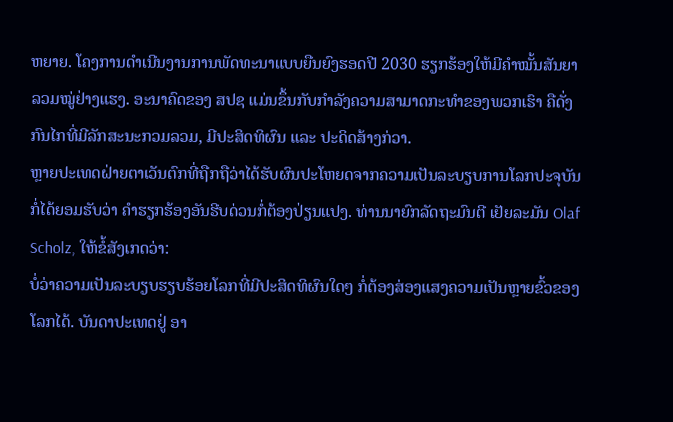ຫຍາຍ. ໂຄງການດຳເນີນງານການພັດທະນາແບບຍືນຍົງຮອດປີ 2030 ຮຽກຮ້ອງໃຫ້ມີຄຳໝັ້ນສັນຍາລວມໝູ່ຢ່າງແຮງ. ອະນາຄົດຂອງ ສປຊ ແມ່ນຂຶ້ນກັບກຳລັງຄວາມສາມາດກະທຳຂອງພວກເຮົາ ຄືດັ່ງກົນໄກທີ່ມີລັກສະນະກວມລວມ, ມີປະສິດທິຜົນ ແລະ ປະດິດສ້າງກ່ວາ.
ຫຼາຍປະເທດຝ່າຍຕາເວັນຕົກທີ່ຖືກຖືວ່າໄດ້ຮັບຜົນປະໂຫຍດຈາກຄວາມເປັນລະບຽບການໂລກປະຈຸບັນ ກໍ່ໄດ້ຍອມຮັບວ່າ ຄຳຮຽກຮ້ອງອັນຮີບດ່ວນກໍ່ຕ້ອງປ່ຽນແປງ. ທ່ານນາຍົກລັດຖະມົນຕີ ເຢັຍລະມັນ Olaf Scholz, ໃຫ້ຂໍ້ສັງເກດວ່າ:
ບໍ່ວ່າຄວາມເປັນລະບຽບຮຽບຮ້ອຍໂລກທີ່ມີປະສິດທິຜົນໃດໆ ກໍ່ຕ້ອງສ່ອງແສງຄວາມເປັນຫຼາຍຂົ້ວຂອງໂລກໄດ້. ບັນດາປະເທດຢູ່ ອາ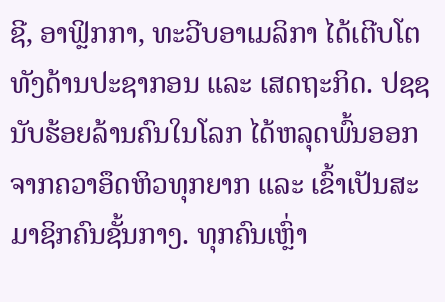ຊີ, ອາຟຼິກກາ, ທະວີບອາເມລິກາ ໄດ້ເຕີບໂຕທັງດ້ານປະຊາກອນ ແລະ ເສດຖະກິດ. ປຊຊ ນັບຮ້ອຍລ້ານຄົນໃນໂລກ ໄດ້ຫລຸດພົ້ນອອກຈາກຄວາອຶດຫິວທຸກຍາກ ແລະ ເຂົ້າເປັນສະມາຊິກຄົນຊັ້ນກາງ. ທຸກຄົນເຫຼົ່າ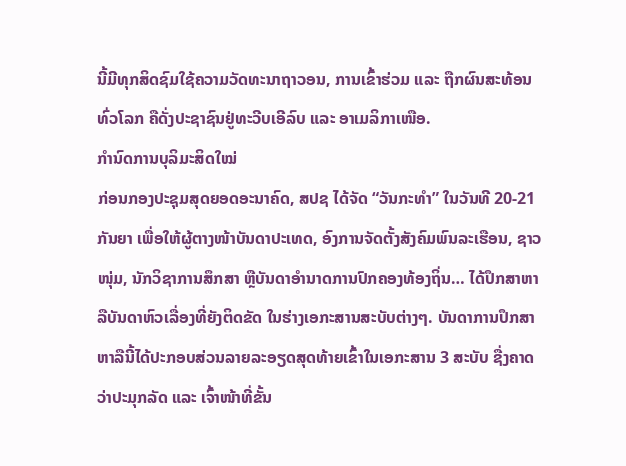ນີ້ມີທຸກສິດຊົມໃຊ້ຄວາມວັດທະນາຖາວອນ, ການເຂົ້າຮ່ວມ ແລະ ຖືກຜົນສະທ້ອນທົ່ວໂລກ ຄືດັ່ງປະຊາຊົນຢູ່ທະວີບເອີລົບ ແລະ ອາເມລິກາເໜືອ.
ກຳນົດການບຸລິມະສິດໃໝ່
ກ່ອນກອງປະຊຸມສຸດຍອດອະນາຄົດ, ສປຊ ໄດ້ຈັດ “ວັນກະທຳ” ໃນວັນທີ 20-21 ກັນຍາ ເພື່ອໃຫ້ຜູ້ຕາງໜ້າບັນດາປະເທດ, ອົງການຈັດຕັ້ງສັງຄົມພົນລະເຮືອນ, ຊາວໜຸ່ມ, ນັກວິຊາການສຶກສາ ຫຼືບັນດາອຳນາດການປົກຄອງທ້ອງຖິ່ນ… ໄດ້ປຶກສາຫາລືບັນດາຫົວເລື່ອງທີ່ຍັງຕິດຂັດ ໃນຮ່າງເອກະສານສະບັບຕ່າງໆ. ບັນດາການປຶກສາຫາລືນີ້ໄດ້ປະກອບສ່ວນລາຍລະອຽດສຸດທ້າຍເຂົ້າໃນເອກະສານ 3 ສະບັບ ຊື່ງຄາດວ່າປະມຸກລັດ ແລະ ເຈົ້າໜ້າທີ່ຂັ້ນ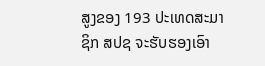ສູງຂອງ 193 ປະເທດສະມາຊິກ ສປຊ ຈະຮັບຮອງເອົາ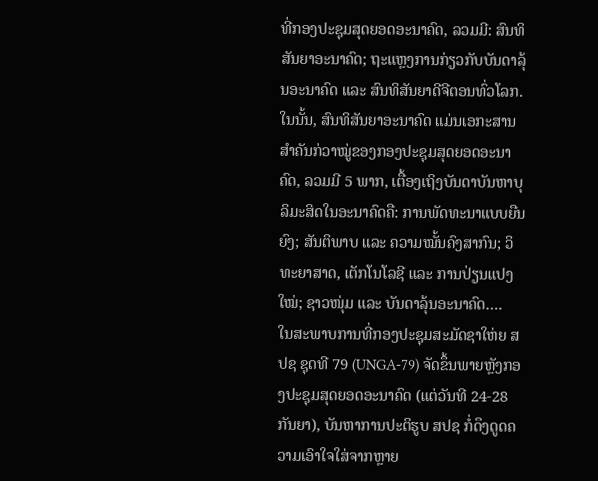ທີ່ກອງປະຊຸມສຸດຍອດອະນາຄົດ, ລວມມີ: ສົນທິສັນຍາອະນາຄົດ; ຖະແຫຼງການກ່ຽວກັບບັນດາລຸ້ນອະນາຄົດ ແລະ ສົນທິສັນຍາດີຈີຕອນທົ່ວໂລກ. ໃນນັ້ນ, ສົນທິສັນຍາອະນາຄົດ ແມ່ນເອກະສານສຳຄັນກ່ວາໝູ່ຂອງກອງປະຊຸມສຸດຍອດອະນາຄົດ, ລວມມີ 5 ພາກ, ເຕື້ອງເຖິງບັນດາບັນຫາບຸລິມະສິດໃນອະນາຄົດຄື: ການພັດທະນາແບບຍືນຍົງ; ສັນຕິພາບ ແລະ ຄວາມໝັ້ນຄົງສາກົນ; ວິທະຍາສາດ, ເຕັກໂນໂລຊີ ແລະ ການປ່ຽນແປງໃໝ່; ຊາວໜຸ່ມ ແລະ ບັນດາລຸ້ນອະນາຄົດ….
ໃນສະພາບການທີ່ກອງປະຊຸມສະມັດຊາໃຫ່ຍ ສປຊ ຊຸດທີ 79 (UNGA-79) ຈັດຂຶ້ນພາຍຫຼັງກອງປະຊຸມສຸດຍອດອະນາຄົດ (ແຕ່ວັນທີ 24-28 ກັນຍາ), ບັນຫາການປະຕິຮູບ ສປຊ ກໍ່ດຶງດູດຄວາມເອົາໃຈໃສ່ຈາກຫຼາຍ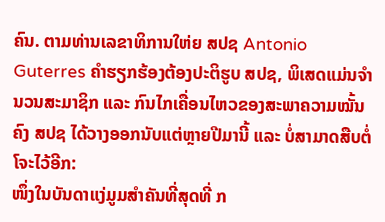ຄົນ. ຕາມທ່ານເລຂາທິການໃຫ່ຍ ສປຊ Antonio Guterres ຄຳຮຽກຮ້ອງຕ້ອງປະຕິຮູບ ສປຊ, ພິເສດແມ່ນຈຳນວນສະມາຊິກ ແລະ ກົນໄກເຄື່ອນໄຫວຂອງສະພາຄວາມໝັ້ນຄົງ ສປຊ ໄດ້ວາງອອກນັບແຕ່ຫຼາຍປີມານີ້ ແລະ ບໍ່ສາມາດສືບຕໍ່ໂຈະໄວ້ອີກ:
ໜຶ່ງໃນບັນດາແງ່ມູມສຳຄັນທີ່ສຸດທີ່ ກ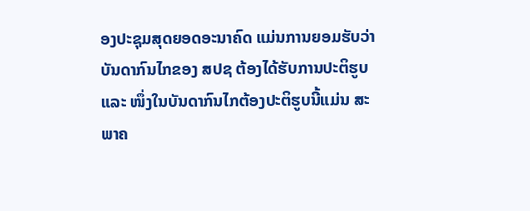ອງປະຊຸມສຸດຍອດອະນາຄົດ ແມ່ນການຍອມຮັບວ່າ ບັນດາກົນໄກຂອງ ສປຊ ຕ້ອງໄດ້ຮັບການປະຕິຮູບ ແລະ ໜຶ່ງໃນບັນດາກົນໄກຕ້ອງປະຕິຮູບນີ້ແມ່ນ ສະພາຄ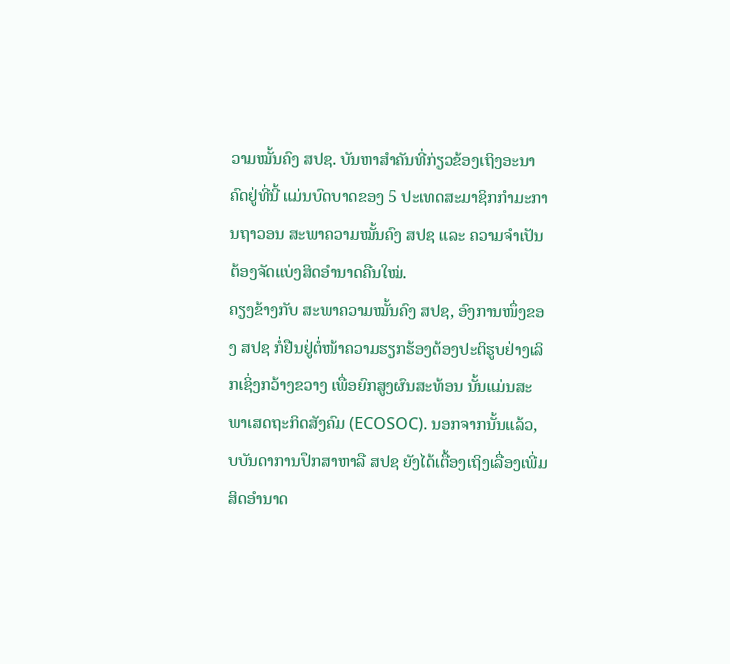ວາມໝັ້ນຄົງ ສປຊ. ບັນຫາສຳຄັນທີ່ກ່ຽວຂ້ອງເຖິງອະນາຄົດຢູ່ທີ່ນີ້ ແມ່ນບົດບາດຂອງ 5 ປະເທດສະມາຊິກກຳມະການຖາວອນ ສະພາຄວາມໝັ້ນຄົງ ສປຊ ແລະ ຄວາມຈຳເປັນຕ້ອງຈັດແບ່ງສິດອຳນາດຄືນໃໝ່.
ຄຽງຂ້າງກັບ ສະພາຄວາມໝັ້ນຄົງ ສປຊ, ອົງການໜຶ່ງຂອງ ສປຊ ກໍ່ຢືນຢູ່ຕໍ່ໜ້າຄວາມຮຽກຮ້ອງຕ້ອງປະຕິຮູບຢ່າງເລິກເຊິ່ງກວ້າງຂວາງ ເພື່ອຍົກສູງຜົນສະທ້ອນ ນັ້ນແມ່ນສະພາເສດຖະກິດສັງຄົມ (ECOSOC). ນອກຈາກນັ້ນແລ້ວ, ບບັນດາການປຶກສາຫາລື ສປຊ ຍັງໄດ້ເຕື້ອງເຖິງເລື່ອງເພີ່ມສິດອຳນາດ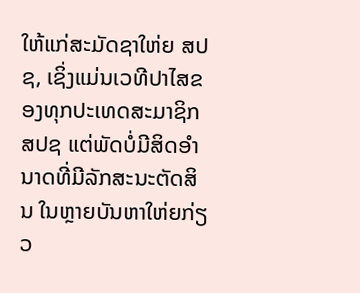ໃຫ້ແກ່ສະມັດຊາໃຫ່ຍ ສປຊ, ເຊິ່ງແມ່ນເວທີປາໄສຂອງທຸກປະເທດສະມາຊິກ ສປຊ ແຕ່ພັດບໍ່ມີສິດອຳນາດທີ່ມີລັກສະນະຕັດສິນ ໃນຫຼາຍບັນຫາໃຫ່ຍກ່ຽວ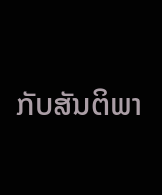ກັບສັນຕິພາ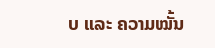ບ ແລະ ຄວາມໝັ້ນ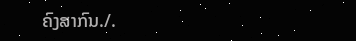ຄົງສາກົນ./.